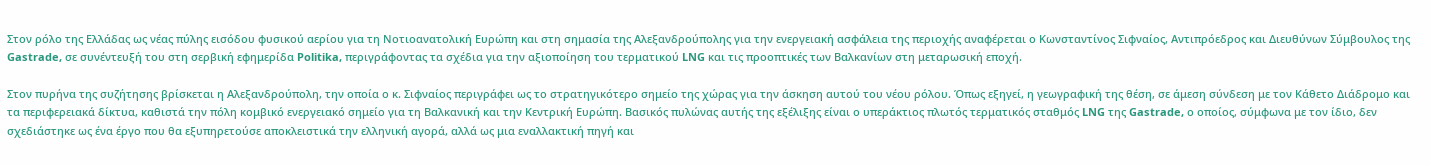Στον ρόλο της Ελλάδας ως νέας πύλης εισόδου φυσικού αερίου για τη Νοτιοανατολική Ευρώπη και στη σημασία της Αλεξανδρούπολης για την ενεργειακή ασφάλεια της περιοχής αναφέρεται ο Κωνσταντίνος Σιφναίος, Αντιπρόεδρος και Διευθύνων Σύμβουλος της Gastrade, σε συνέντευξή του στη σερβική εφημερίδα Politika, περιγράφοντας τα σχέδια για την αξιοποίηση του τερματικού LNG και τις προοπτικές των Βαλκανίων στη μεταρωσική εποχή.

Στον πυρήνα της συζήτησης βρίσκεται η Αλεξανδρούπολη, την οποία ο κ. Σιφναίος περιγράφει ως το στρατηγικότερο σημείο της χώρας για την άσκηση αυτού του νέου ρόλου. Όπως εξηγεί, η γεωγραφική της θέση, σε άμεση σύνδεση με τον Κάθετο Διάδρομο και τα περιφερειακά δίκτυα, καθιστά την πόλη κομβικό ενεργειακό σημείο για τη Βαλκανική και την Κεντρική Ευρώπη. Βασικός πυλώνας αυτής της εξέλιξης είναι ο υπεράκτιος πλωτός τερματικός σταθμός LNG της Gastrade, ο οποίος, σύμφωνα με τον ίδιο, δεν σχεδιάστηκε ως ένα έργο που θα εξυπηρετούσε αποκλειστικά την ελληνική αγορά, αλλά ως μια εναλλακτική πηγή και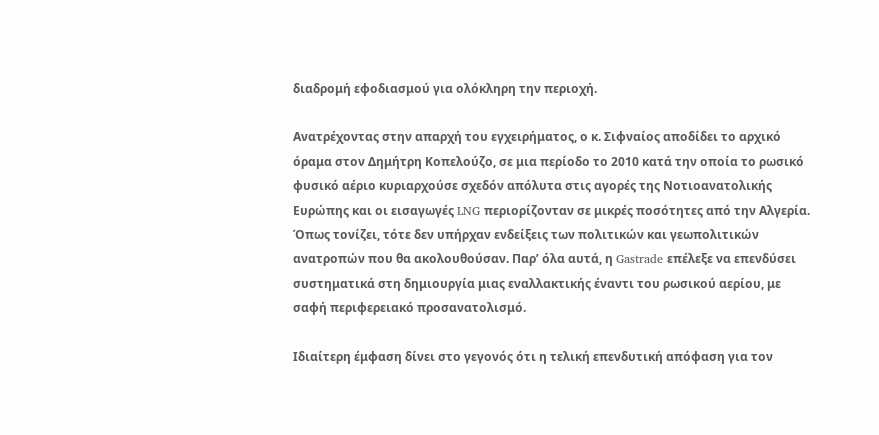διαδρομή εφοδιασμού για ολόκληρη την περιοχή.

Ανατρέχοντας στην απαρχή του εγχειρήματος, ο κ. Σιφναίος αποδίδει το αρχικό όραμα στον Δημήτρη Κοπελούζο, σε μια περίοδο το 2010 κατά την οποία το ρωσικό φυσικό αέριο κυριαρχούσε σχεδόν απόλυτα στις αγορές της Νοτιοανατολικής Ευρώπης και οι εισαγωγές LNG περιορίζονταν σε μικρές ποσότητες από την Αλγερία. Όπως τονίζει, τότε δεν υπήρχαν ενδείξεις των πολιτικών και γεωπολιτικών ανατροπών που θα ακολουθούσαν. Παρ’ όλα αυτά, η Gastrade επέλεξε να επενδύσει συστηματικά στη δημιουργία μιας εναλλακτικής έναντι του ρωσικού αερίου, με σαφή περιφερειακό προσανατολισμό.

Ιδιαίτερη έμφαση δίνει στο γεγονός ότι η τελική επενδυτική απόφαση για τον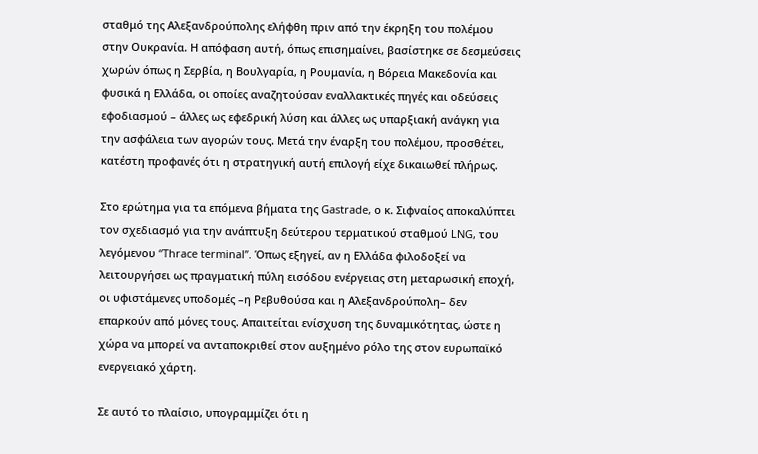σταθμό της Αλεξανδρούπολης ελήφθη πριν από την έκρηξη του πολέμου στην Ουκρανία. Η απόφαση αυτή, όπως επισημαίνει, βασίστηκε σε δεσμεύσεις χωρών όπως η Σερβία, η Βουλγαρία, η Ρουμανία, η Βόρεια Μακεδονία και φυσικά η Ελλάδα, οι οποίες αναζητούσαν εναλλακτικές πηγές και οδεύσεις εφοδιασμού – άλλες ως εφεδρική λύση και άλλες ως υπαρξιακή ανάγκη για την ασφάλεια των αγορών τους. Μετά την έναρξη του πολέμου, προσθέτει, κατέστη προφανές ότι η στρατηγική αυτή επιλογή είχε δικαιωθεί πλήρως.

Στο ερώτημα για τα επόμενα βήματα της Gastrade, ο κ. Σιφναίος αποκαλύπτει τον σχεδιασμό για την ανάπτυξη δεύτερου τερματικού σταθμού LNG, του λεγόμενου “Thrace terminal”. Όπως εξηγεί, αν η Ελλάδα φιλοδοξεί να λειτουργήσει ως πραγματική πύλη εισόδου ενέργειας στη μεταρωσική εποχή, οι υφιστάμενες υποδομές –η Ρεβυθούσα και η Αλεξανδρούπολη– δεν επαρκούν από μόνες τους. Απαιτείται ενίσχυση της δυναμικότητας, ώστε η χώρα να μπορεί να ανταποκριθεί στον αυξημένο ρόλο της στον ευρωπαϊκό ενεργειακό χάρτη.

Σε αυτό το πλαίσιο, υπογραμμίζει ότι η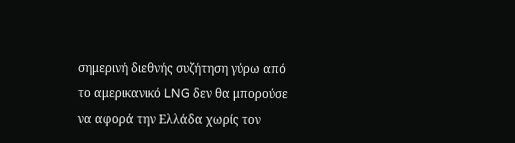σημερινή διεθνής συζήτηση γύρω από το αμερικανικό LNG δεν θα μπορούσε να αφορά την Ελλάδα χωρίς τον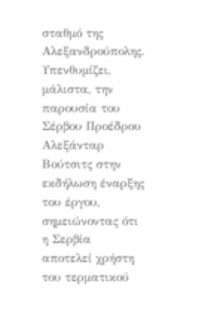σταθμό της Αλεξανδρούπολης. Υπενθυμίζει, μάλιστα, την παρουσία του Σέρβου Προέδρου Αλεξάνταρ Βούτσιτς στην εκδήλωση έναρξης του έργου, σημειώνοντας ότι η Σερβία αποτελεί χρήστη του τερματικού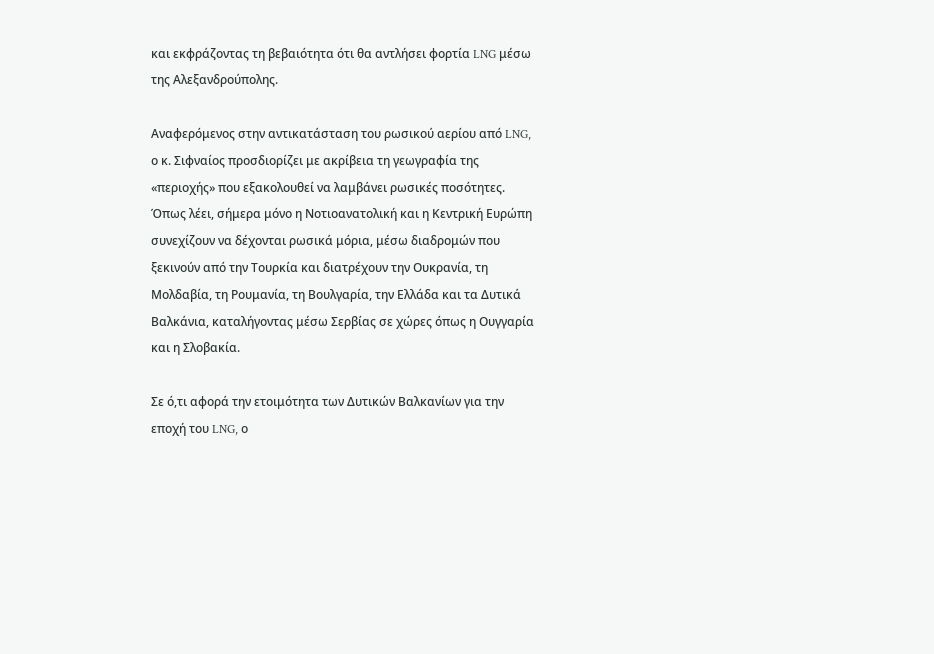και εκφράζοντας τη βεβαιότητα ότι θα αντλήσει φορτία LNG μέσω της Αλεξανδρούπολης.

Αναφερόμενος στην αντικατάσταση του ρωσικού αερίου από LNG, ο κ. Σιφναίος προσδιορίζει με ακρίβεια τη γεωγραφία της «περιοχής» που εξακολουθεί να λαμβάνει ρωσικές ποσότητες. Όπως λέει, σήμερα μόνο η Νοτιοανατολική και η Κεντρική Ευρώπη συνεχίζουν να δέχονται ρωσικά μόρια, μέσω διαδρομών που ξεκινούν από την Τουρκία και διατρέχουν την Ουκρανία, τη Μολδαβία, τη Ρουμανία, τη Βουλγαρία, την Ελλάδα και τα Δυτικά Βαλκάνια, καταλήγοντας μέσω Σερβίας σε χώρες όπως η Ουγγαρία και η Σλοβακία.

Σε ό,τι αφορά την ετοιμότητα των Δυτικών Βαλκανίων για την εποχή του LNG, ο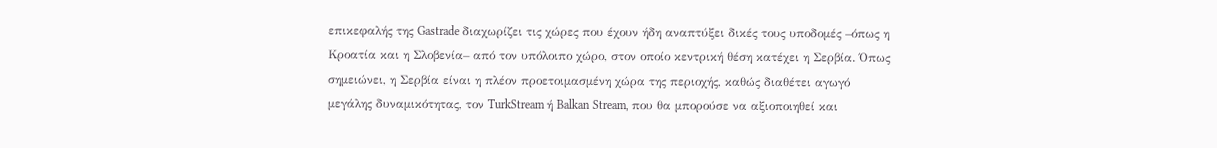επικεφαλής της Gastrade διαχωρίζει τις χώρες που έχουν ήδη αναπτύξει δικές τους υποδομές –όπως η Κροατία και η Σλοβενία– από τον υπόλοιπο χώρο, στον οποίο κεντρική θέση κατέχει η Σερβία. Όπως σημειώνει, η Σερβία είναι η πλέον προετοιμασμένη χώρα της περιοχής, καθώς διαθέτει αγωγό μεγάλης δυναμικότητας, τον TurkStream ή Balkan Stream, που θα μπορούσε να αξιοποιηθεί και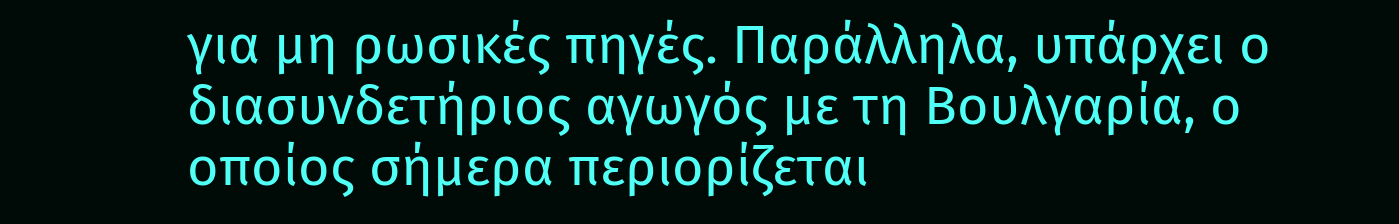για μη ρωσικές πηγές. Παράλληλα, υπάρχει ο διασυνδετήριος αγωγός με τη Βουλγαρία, ο οποίος σήμερα περιορίζεται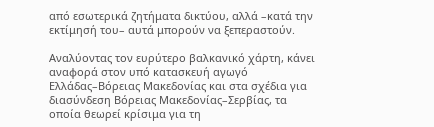από εσωτερικά ζητήματα δικτύου, αλλά –κατά την εκτίμησή του– αυτά μπορούν να ξεπεραστούν.

Αναλύοντας τον ευρύτερο βαλκανικό χάρτη, κάνει αναφορά στον υπό κατασκευή αγωγό Ελλάδας–Βόρειας Μακεδονίας και στα σχέδια για διασύνδεση Βόρειας Μακεδονίας–Σερβίας, τα οποία θεωρεί κρίσιμα για τη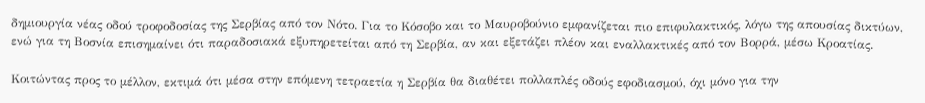δημιουργία νέας οδού τροφοδοσίας της Σερβίας από τον Νότο. Για το Κόσοβο και το Μαυροβούνιο εμφανίζεται πιο επιφυλακτικός, λόγω της απουσίας δικτύων, ενώ για τη Βοσνία επισημαίνει ότι παραδοσιακά εξυπηρετείται από τη Σερβία, αν και εξετάζει πλέον και εναλλακτικές από τον Βορρά, μέσω Κροατίας.

Κοιτώντας προς το μέλλον, εκτιμά ότι μέσα στην επόμενη τετραετία η Σερβία θα διαθέτει πολλαπλές οδούς εφοδιασμού, όχι μόνο για την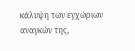κάλυψη των εγχώριων αναγκών της,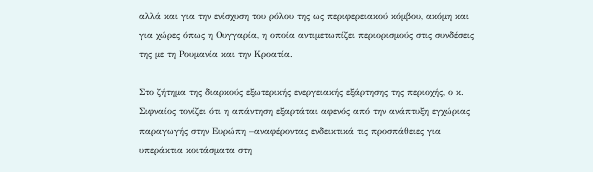αλλά και για την ενίσχυση του ρόλου της ως περιφερειακού κόμβου, ακόμη και για χώρες όπως η Ουγγαρία, η οποία αντιμετωπίζει περιορισμούς στις συνδέσεις της με τη Ρουμανία και την Κροατία.

Στο ζήτημα της διαρκούς εξωτερικής ενεργειακής εξάρτησης της περιοχής, ο κ. Σιφναίος τονίζει ότι η απάντηση εξαρτάται αφενός από την ανάπτυξη εγχώριας παραγωγής στην Ευρώπη –αναφέροντας ενδεικτικά τις προσπάθειες για υπεράκτια κοιτάσματα στη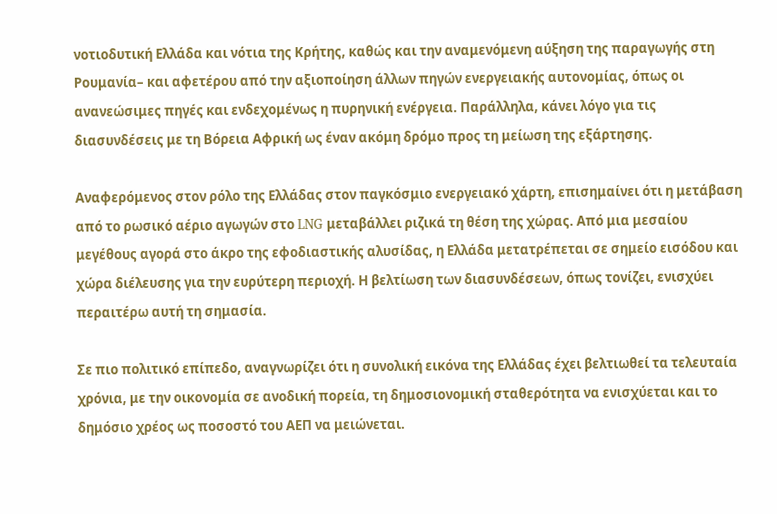νοτιοδυτική Ελλάδα και νότια της Κρήτης, καθώς και την αναμενόμενη αύξηση της παραγωγής στη Ρουμανία– και αφετέρου από την αξιοποίηση άλλων πηγών ενεργειακής αυτονομίας, όπως οι ανανεώσιμες πηγές και ενδεχομένως η πυρηνική ενέργεια. Παράλληλα, κάνει λόγο για τις διασυνδέσεις με τη Βόρεια Αφρική ως έναν ακόμη δρόμο προς τη μείωση της εξάρτησης.

Αναφερόμενος στον ρόλο της Ελλάδας στον παγκόσμιο ενεργειακό χάρτη, επισημαίνει ότι η μετάβαση από το ρωσικό αέριο αγωγών στο LNG μεταβάλλει ριζικά τη θέση της χώρας. Από μια μεσαίου μεγέθους αγορά στο άκρο της εφοδιαστικής αλυσίδας, η Ελλάδα μετατρέπεται σε σημείο εισόδου και χώρα διέλευσης για την ευρύτερη περιοχή. Η βελτίωση των διασυνδέσεων, όπως τονίζει, ενισχύει περαιτέρω αυτή τη σημασία.

Σε πιο πολιτικό επίπεδο, αναγνωρίζει ότι η συνολική εικόνα της Ελλάδας έχει βελτιωθεί τα τελευταία χρόνια, με την οικονομία σε ανοδική πορεία, τη δημοσιονομική σταθερότητα να ενισχύεται και το δημόσιο χρέος ως ποσοστό του ΑΕΠ να μειώνεται.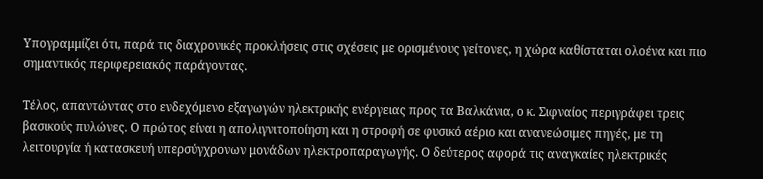Υπογραμμίζει ότι, παρά τις διαχρονικές προκλήσεις στις σχέσεις με ορισμένους γείτονες, η χώρα καθίσταται ολοένα και πιο σημαντικός περιφερειακός παράγοντας.

Τέλος, απαντώντας στο ενδεχόμενο εξαγωγών ηλεκτρικής ενέργειας προς τα Βαλκάνια, ο κ. Σιφναίος περιγράφει τρεις βασικούς πυλώνες. Ο πρώτος είναι η απολιγνιτοποίηση και η στροφή σε φυσικό αέριο και ανανεώσιμες πηγές, με τη λειτουργία ή κατασκευή υπερσύγχρονων μονάδων ηλεκτροπαραγωγής. Ο δεύτερος αφορά τις αναγκαίες ηλεκτρικές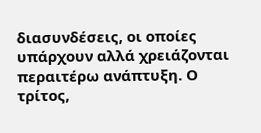διασυνδέσεις, οι οποίες υπάρχουν αλλά χρειάζονται περαιτέρω ανάπτυξη. Ο τρίτος,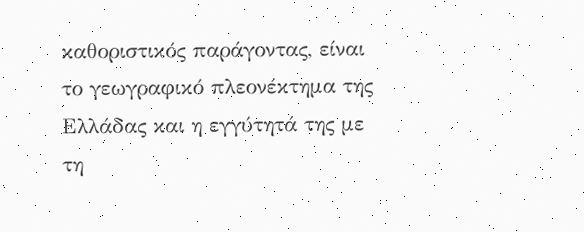καθοριστικός παράγοντας, είναι το γεωγραφικό πλεονέκτημα της Ελλάδας και η εγγύτητά της με τη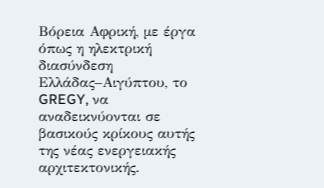Βόρεια Αφρική, με έργα όπως η ηλεκτρική διασύνδεση Ελλάδας–Αιγύπτου, το GREGY, να αναδεικνύονται σε βασικούς κρίκους αυτής της νέας ενεργειακής αρχιτεκτονικής.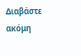Διαβάστε ακόμη